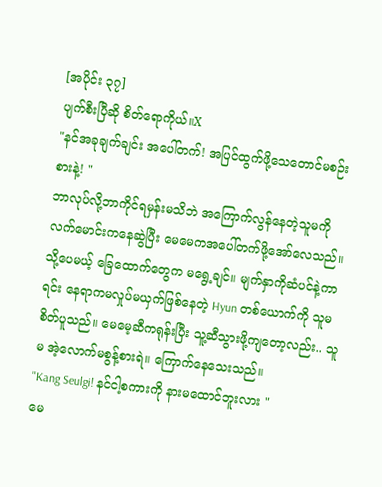[အပိုင်း ၃၇]
ပျက်စီးပြီဆို စိတ်ရောကိုယ်။X
"နင်အခုချက်ချင်း အပေါ်တက်! အပြင်ထွက်ဖို့သေတောင်မစဉ်းစားနဲ့! "
ဘာလုပ်လို့ဘာကိုင်ရမှန်းမသိဘဲ အကြောက်လွန်နေတဲ့သူမကို လက်မောင်းကနေဆွဲပြီး မေမေကအပေါ်တက်ဖို့အော်လေသည်။ သို့ပေမယ့် ခြေထောက်တွေက မရွေ့ချင်။ မျက်နှာကိုဆံပင်နဲ့ကာရင်း နေရာကမလှုပ်မယှက်ဖြစ်နေတဲ့ Hyun တစ်ယောက်ကို သူမ စိတ်ပူသည်။ မေမေ့ဆီကရုန်းပြီး သူ့ဆီသွားဖို့ကျတော့လည်း.. သူမ အဲ့လောက်မစွန့်စားရဲ။ ကြောက်နေသေးသည်။
"Kang Seulgi! နင်ငါ့စကားကို နားမထောင်ဘူးလား "
မေ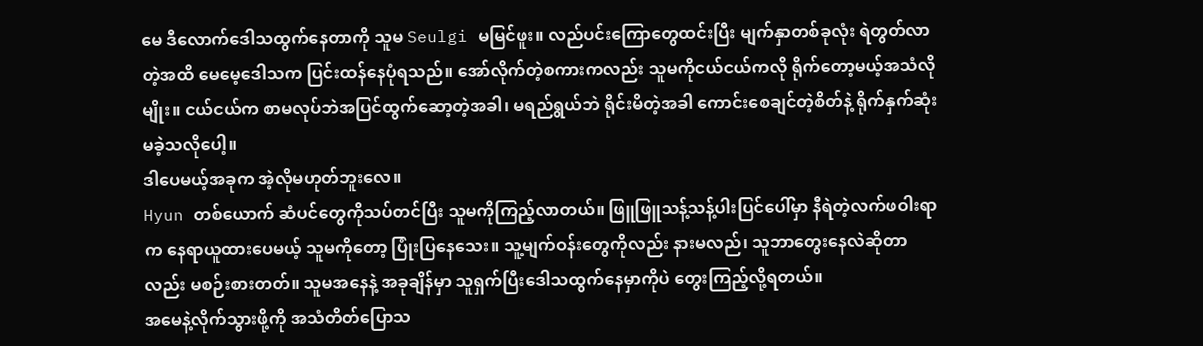မေ ဒီလောက်ဒေါသထွက်နေတာကို သူမ Seulgi မမြင်ဖူး။ လည်ပင်းကြောတွေထင်းပြီး မျက်နှာတစ်ခုလုံး ရဲတွတ်လာတဲ့အထိ မေမေ့ဒေါသက ပြင်းထန်နေပုံရသည်။ အော်လိုက်တဲ့စကားကလည်း သူမကိုငယ်ငယ်ကလို ရိုက်တော့မယ့်အသံလိုမျိုး။ ငယ်ငယ်က စာမလုပ်ဘဲအပြင်ထွက်ဆော့တဲ့အခါ၊ မရည်ရွယ်ဘဲ ရိုင်းမိတဲ့အခါ ကောင်းစေချင်တဲ့စိတ်နဲ့ ရိုက်နှက်ဆုံးမခဲ့သလိုပေါ့။
ဒါပေမယ့်အခုက အဲ့လိုမဟုတ်ဘူးလေ။
Hyun တစ်ယောက် ဆံပင်တွေကိုသပ်တင်ပြီး သူမကိုကြည့်လာတယ်။ ဖြူဖြူသန့်သန့်ပါးပြင်ပေါ်မှာ နီရဲတဲ့လက်ဖဝါးရာက နေရာယူထားပေမယ့် သူမကိုတော့ ပြုံးပြနေသေး။ သူ့မျက်ဝန်းတွေကိုလည်း နားမလည်၊ သူဘာတွေးနေလဲဆိုတာလည်း မစဉ်းစားတတ်။ သူမအနေနဲ့ အခုချိန်မှာ သူရှက်ပြီးဒေါသထွက်နေမှာကိုပဲ တွေးကြည့်လို့ရတယ်။
အမေနဲ့လိုက်သွားဖို့ကို အသံတိတ်ပြောသ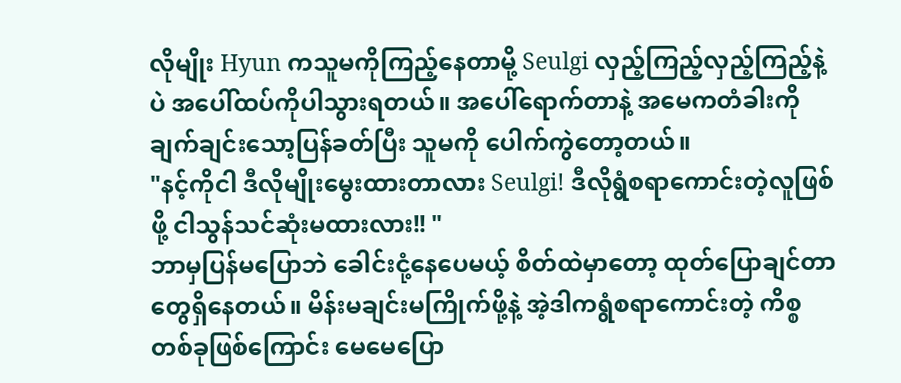လိုမျိုး Hyun ကသူမကိုကြည့်နေတာမို့ Seulgi လှည့်ကြည့်လှည့်ကြည့်နဲ့ပဲ အပေါ်ထပ်ကိုပါသွားရတယ်။ အပေါ်ရောက်တာနဲ့ အမေကတံခါးကို ချက်ချင်းသော့ပြန်ခတ်ပြီး သူမကို ပေါက်ကွဲတော့တယ်။
"နင့်ကိုငါ ဒီလိုမျိုးမွေးထားတာလား Seulgi! ဒီလိုရွံစရာကောင်းတဲ့လူဖြစ်ဖို့ ငါသွန်သင်ဆုံးမထားလား!! "
ဘာမှပြန်မပြောဘဲ ခေါင်းငုံ့နေပေမယ့် စိတ်ထဲမှာတော့ ထုတ်ပြောချင်တာတွေရှိနေတယ်။ မိန်းမချင်းမကြိုက်ဖို့နဲ့ အဲ့ဒါကရွံစရာကောင်းတဲ့ ကိစ္စတစ်ခုဖြစ်ကြောင်း မေမေပြော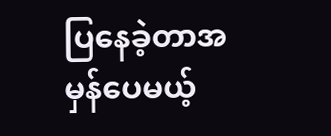ပြနေခဲ့တာအမှန်ပေမယ့်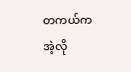တကယ်ကအဲ့လို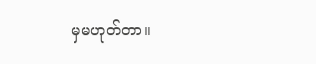မှမဟုတ်တာ။